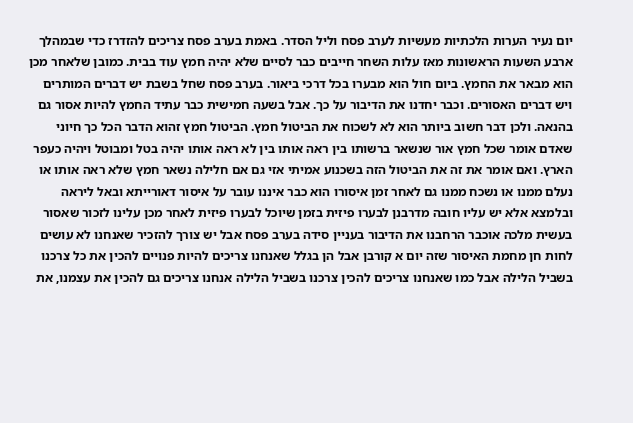יום נעיר הערות הלכתיות מעשיות לערב פסח וליל הסדר. באמת בערב פסח צריכים להזדרז כדי שבמהלך ארבע השעות הראשונות מאז עלות השחר חייבים כבר לסיים שלא יהיה חמץ עוד בבית. כמובן שלאחר מכן הוא מבאר את החמץ. ביום חול הוא מבערו בכל דרכי ביאור. בערב פסח שחל בשבת יש דברים המותרים ויש דברים האסורים. וכבר יחדנו את הדיבור על כך. אבל בשעה חמישית כבר עתיד החמץ להיות אסור גם בהנאה. ולכן דבר חשוב ביותר הוא לא לשכוח את הביטול חמץ. הביטול חמץ זהוא הדבר הכל כך חיוני שאדם אומר שכל חמץ אור שנשאר ברשותו בין ראה אותו בין לא ראה אותו יהיה בטל ומבוטל ויהיה כעפר הארץ. ואם אומר את זה את הביטול הזה בשכנוע אמיתי אזי גם אם חלילה נשאר חמץ שלא ראה אותו או נעלם ממנו או נשכח ממנו גם לאחר זמן איסורו הוא כבר איננו עובר על איסור דאורייתא ובאל ליראה ובלמצא אלא יש עליו חובה מדרבנן לבערו פיזית בזמן שיוכל לבערו פיזית לאחר מכן עלינו לזכור שאסור בעשית מלכה אוכבר הרחבנו את הדיבור בעניין סידה בערב פסח אבל יש צורך להזכיר שאנחנו לא עושים לחות חן מחמת האיסור שזה יום א קורבן אבל הן בגלל שאנחנו צריכים להיות פנויים להכין את כל צרכנו בשביל הלילה אבל כמו שאנחנו צריכים להכין צרכנו בשביל הלילה אנחנו צריכים גם להכין את עצמנו, את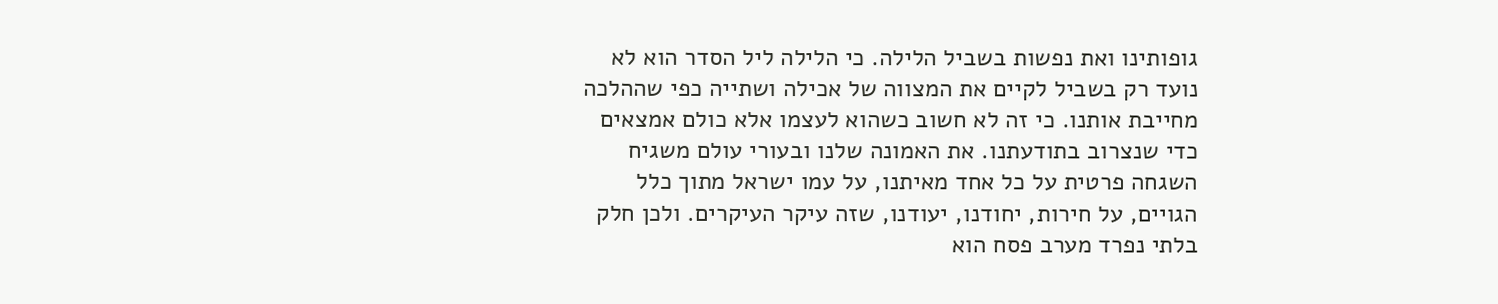גופותינו ואת נפשות בשביל הלילה. כי הלילה ליל הסדר הוא לא נועד רק בשביל לקיים את המצווה של אכילה ושתייה כפי שההלכה מחייבת אותנו. כי זה לא חשוב כשהוא לעצמו אלא כולם אמצאים כדי שנצרוב בתודעתנו. את האמונה שלנו ובעורי עולם משגיח השגחה פרטית על כל אחד מאיתנו, על עמו ישראל מתוך כלל הגויים, על חירות, יחודנו, יעודנו, שזה עיקר העיקרים. ולכן חלק בלתי נפרד מערב פסח הוא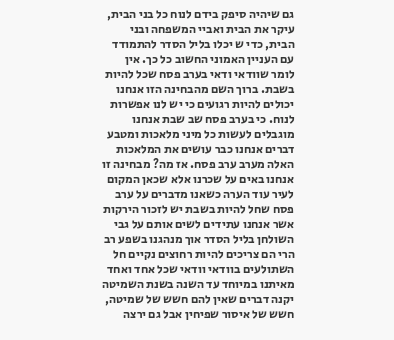גם שיהיה סיפק בידם לנוח כל בני הבית, עיקר את הבית ואביי המשפחה ובני הבית, כדי ש יכלו בליל הסדר להתמודד עם העניין האמוני החשוב כל כך. אין לומר שוודאי ודאי בערב פסח שכל להיות בשבת. ברוך השם מהבחינה הזו אנחנו יכולים להיות רגועים כי יש לנו אפשרות לנוח. כי בערב פסח שב שבת אנחנו מוגבלים לעשות כל מיני מלאכות ומטבע דברים אנחנו כבר עושים את המלאכות האלה מערב ערב פסח. אז מה? מבחינה זו אנחנו באים על שכרנו אלא שכאן המקום לעיר עוד הערה כשאנו מדברים על ערב פסח שחל להיות בשבת יש לזכור הירקות אשר אנחנו עתידים לשים אותם על גבי השולחן בליל הסדר אוך מנהגנו בשפע רב הרי הם צריכים להיות רחוצים נקיים חל השתולעים בוודאי וודאי שכל אחד ואחד מאיתנו במיוחד עד השנה בשנת השמיטה יקנה דברים שאין להם חשש של שמיטה, חשש של איסור שפיחין אבל גם ירצה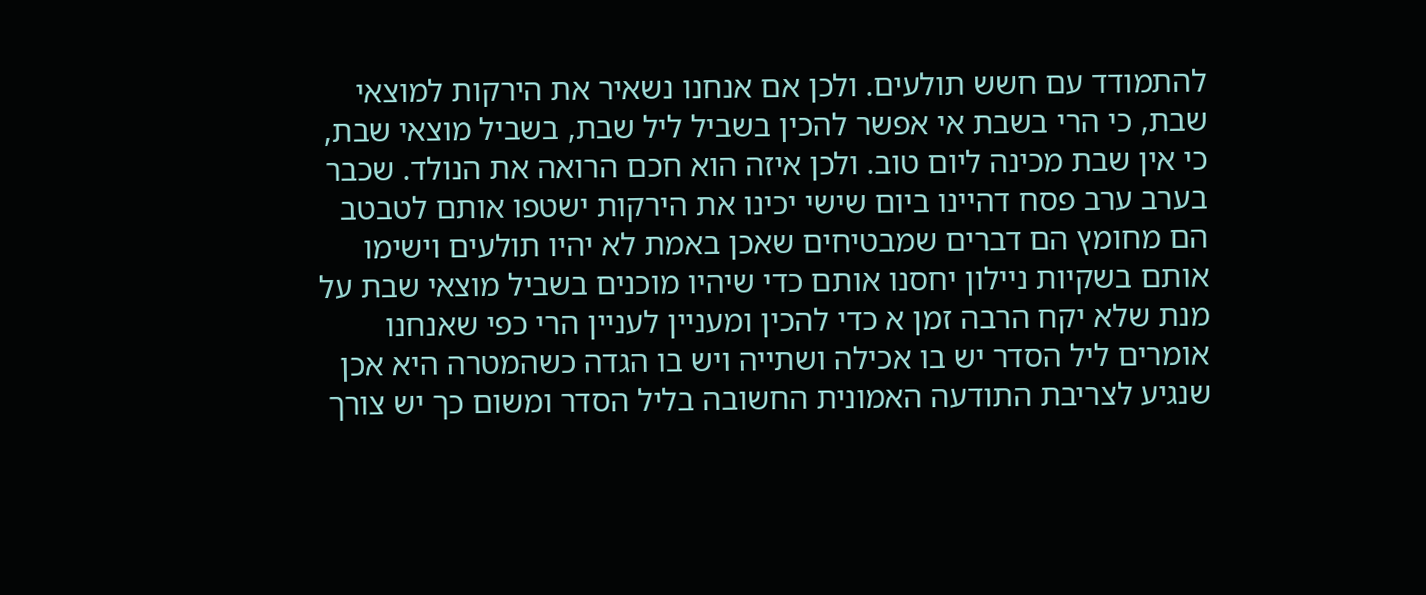להתמודד עם חשש תולעים. ולכן אם אנחנו נשאיר את הירקות למוצאי שבת, כי הרי בשבת אי אפשר להכין בשביל ליל שבת, בשביל מוצאי שבת, כי אין שבת מכינה ליום טוב. ולכן איזה הוא חכם הרואה את הנולד. שכבר בערב ערב פסח דהיינו ביום שישי יכינו את הירקות ישטפו אותם לטבטב הם מחומץ הם דברים שמבטיחים שאכן באמת לא יהיו תולעים וישימו אותם בשקיות ניילון יחסנו אותם כדי שיהיו מוכנים בשביל מוצאי שבת על מנת שלא יקח הרבה זמן א כדי להכין ומעניין לעניין הרי כפי שאנחנו אומרים ליל הסדר יש בו אכילה ושתייה ויש בו הגדה כשהמטרה היא אכן שנגיע לצריבת התודעה האמונית החשובה בליל הסדר ומשום כך יש צורך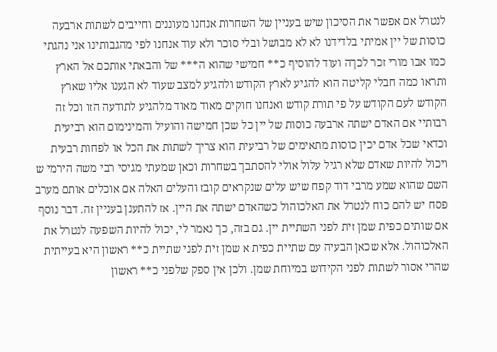לנטרל אם אפשר את הסיכון שיש בעניין של השחרות אנחנו מעוננים וחייבים לשתות ארבעה כוסות של יין אמיתי בלדידנו לא לא מבושל ובלי סוכר ולא עוד אנחנו לפי מהגבותינו אני נהגתי כמו אבו מורי זכר לכךה ועוד להוסיף כ** חמישי שהוא ה*** של והבאתי אותכם אל הארץ ותראו כמה חבלי קליטה הוא להגיע לארץ הקודש ולהגיע למצב שעוד לא הגענו אליו שארץ הקודש לעם הקודש על פי תורת קודש ואנחנו חוקים מאוד מאוד מלהגיע לתודעה הזו וכל זה רבותיי אם האדם ישתה ארבעה כוסות של יין כל שכן חמישה והועיל והמינימום הוא רביעית וכדאי שכל אדם יכין כוסות מתאימים של רביעית הוא צריך לשתות את הכל או לפחות רבעית ויכול להיות שאדם שלא רגיל עלול אולי להסתבך בשחרות וכאן שמעתי מגיסי רבי משה הירמי ש השם שהוא שמע מרבי דוד קפח שיש עלים שנקראים קובז והעלים האלה אם אוכלים אותם מערב פסח יש להם כוח לנטרל את האלכוהול כשהאדם ישתה את היין. אז להתענן בעניין זה. דבר נוסף אם שותים כפית שמן זית לפני השתיית יין. גם בזה, כך נאמר לי, יכול להיות השפעה לנטרל את האלכוהול. אלא שכאן הבעיה עם שתיית כפית א שמן זית לפני שתיית כ** ראשון היא בעייתית שהרי אסור לשתות לפני הקידוש במיוחת שמן. ולכן אין ספק שלפני כ** ראשון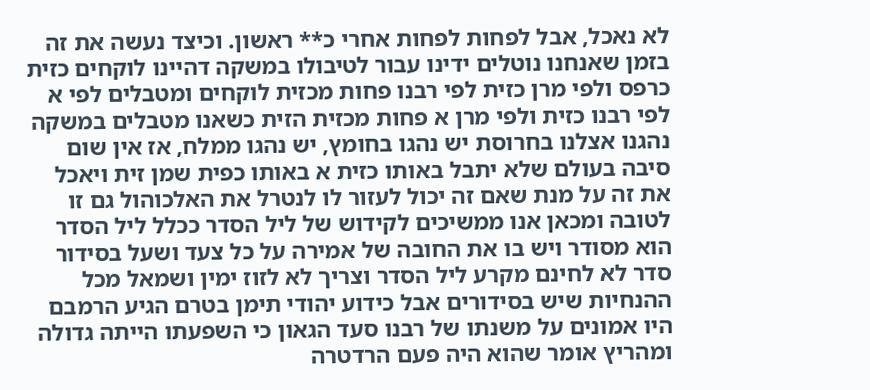לא נאכל, אבל לפחות לפחות אחרי כ** ראשון. וכיצד נעשה את זה בזמן שאנחנו נוטלים ידינו עבור לטיבולו במשקה דהיינו לוקחים כזית כרפס ולפי מרן כזית לפי רבנו פחות מכזית לוקחים ומטבלים לפי א לפי רבנו כזית ולפי מרן א פחות מכזית הזית כשאנו מטבלים במשקה נהגנו אצלנו בחרוסת יש נהגו בחומץ, יש נהגו ממלח, אז אין שום סיבה בעולם שלא יתבל באותו כזית א באותו כפית שמן זית ויאכל את זה על מנת שאם זה יכול לעזור לו לנטרל את האלכוהול גם זו לטובה ומכאן אנו ממשיכים לקידוש של ליל הסדר ככלל ליל הסדר הוא מסודר ויש בו את החובה של אמירה על כל צעד ושעל בסידור סדר לא לחינם מקרע ליל הסדר וצריך לא לזוז ימין ושמאל מכל ההנחיות שיש בסידורים אבל כידוע יהודי תימן בטרם הגיע הרמבם היו אמונים על משנתו של רבנו סעד הגאון כי השפעתו הייתה גדולה ומהריץ אומר שהוא היה פעם הרדטרה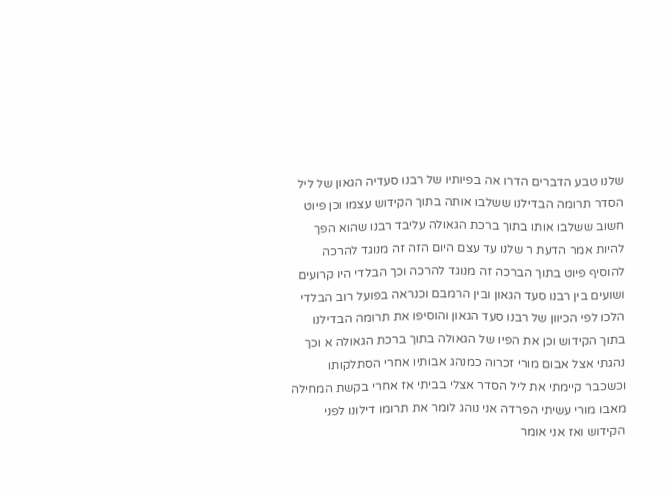שלנו טבע הדברים הדרו אה בפיותיו של רבנו סעדיה הגאון של ליל הסדר תרומה הבדילנו ששלבו אותה בתוך הקידוש עצמו וכן פיוט חשוב ששלבו אותו בתוך ברכת הגאולה עליבד רבנו שהוא הפך להיות אמר הדעת ר שלנו עד עצם היום הזה זה מנוגד להרכה להוסיף פיוט בתוך הברכה זה מנוגד להרכה וכך הבלדי היו קרועים ושועים בין רבנו סעד הגאון ובין הרמבם וכנראה בפועל רוב הבלדי הלכו לפי הכיוון של רבנו סעד הגאון והוסיפו את תרומה הבדילנו בתוך הקידוש וכן את הפיו של הגאולה בתוך ברכת הגאולה א וכך נהגתי אצל אבום מורי זכרוה כמנהג אבותיו אחרי הסתלקותו וכשכבר קיימתי את ליל הסדר אצלי בביתי אז אחרי בקשת המחילה מאבו מורי עשיתי הפרדה אני נוהג לומר את תרומו דילונו לפני הקידוש ואז אני אומר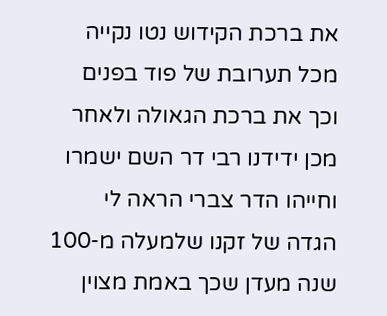את ברכת הקידוש נטו נקייה מכל תערובת של פוד בפנים וכך את ברכת הגאולה ולאחר מכן ידידנו רבי דר השם ישמרו וחייהו הדר צברי הראה לי הגדה של זקנו שלמעלה מ-100 שנה מעדן שכך באמת מצוין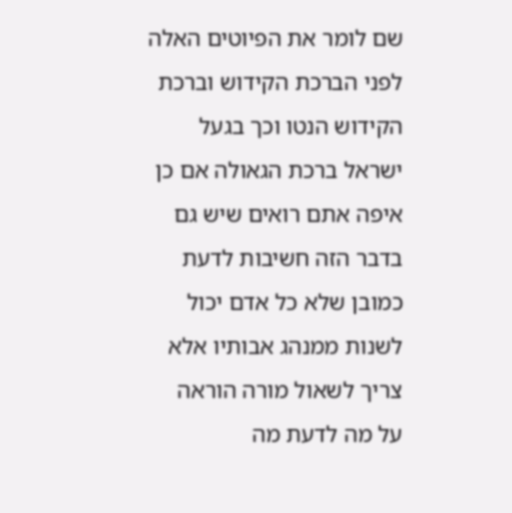שם לומר את הפיוטים האלה לפני הברכת הקידוש וברכת הקידוש הנטו וכך בגעל ישראל ברכת הגאולה אם כן איפה אתם רואים שיש גם בדבר הזה חשיבות לדעת כמובן שלא כל אדם יכול לשנות ממנהג אבותיו אלא צריך לשאול מורה הוראה על מה לדעת מה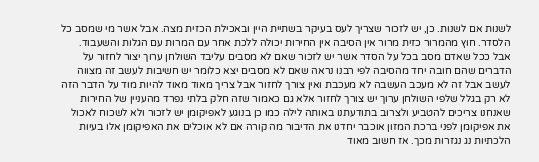לשנות אם לשנות. כן, יש לזכור שצריך לעס בעיקר בשתיית היין ובאכילת הכזית מצה. אבל אשר מי שמסב כל הלסדר. חוץ מהמרור כזית מרור אין הסיבה אין החירות יכולה ללכת אחר עם המרות עם הגלות והשעבוד. אבל ככל שאדם מסב בכל על הסדר אשר יש לזכור שאם לא מסבים עליבד השולחן ערוך יצור לחזור על הדברים שהם חובה יחד מהסיבה לפי רבנו נראה שאם לא מסבים יצא כלומר יש חשיבות לעשב זה מצווה לעשב אבל זה לא מעכב העשבה לא מעכבת ואין צורך לחזור אבל צריך מאוד מאוד להיות מוד על הדבר הזה לא רק בגלל שלפי השולחן ערוך יש צורך לחזור אלא גם כאמור שזה חלק בלתי נפרד מהעניין של החירות שאנחנו צריכים להטביע ולצרוב בתודעתנו באותה לילה כמו כן בנוגע לאפיקומן יש לזכור ולא לשכוח לאכול את אפיקומן לפני ברכת המזון אוכבר יחדנו את הדיבור מה קורה אם לא אוכלים את האפיקומן אלו בעיות הלכתיות נג נגזרות מכך. אז חשוב מאוד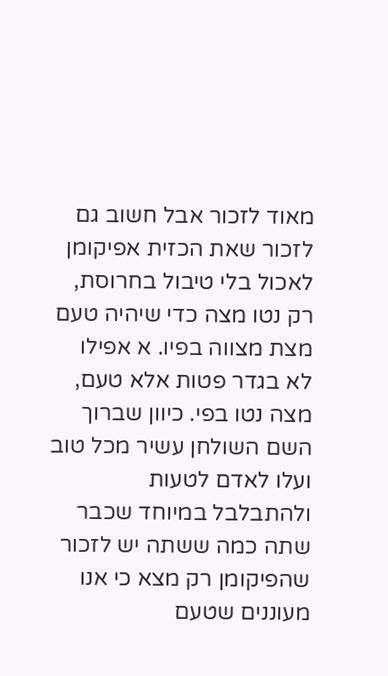מאוד לזכור אבל חשוב גם לזכור שאת הכזית אפיקומן לאכול בלי טיבול בחרוסת, רק נטו מצה כדי שיהיה טעם מצת מצווה בפיו. א אפילו לא בגדר פטות אלא טעם, מצה נטו בפי. כיוון שברוך השם השולחן עשיר מכל טוב ועלו לאדם לטעות ולהתבלבל במיוחד שכבר שתה כמה ששתה יש לזכור שהפיקומן רק מצא כי אנו מעוננים שטעם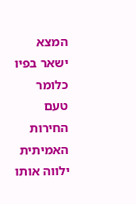המצא ישאר בפיו כלומר טעם החירות האמיתית ילווה אותו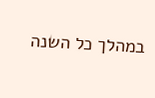במהלך כל השנה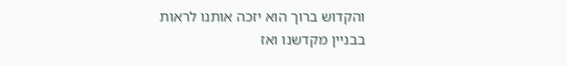והקדוש ברוך הוא יזכה אותנו לראות בבניין מקדשנו ואז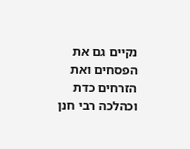נקיים גם את הפסחים ואת הזרחים כדת וכהלכה רבי חנן